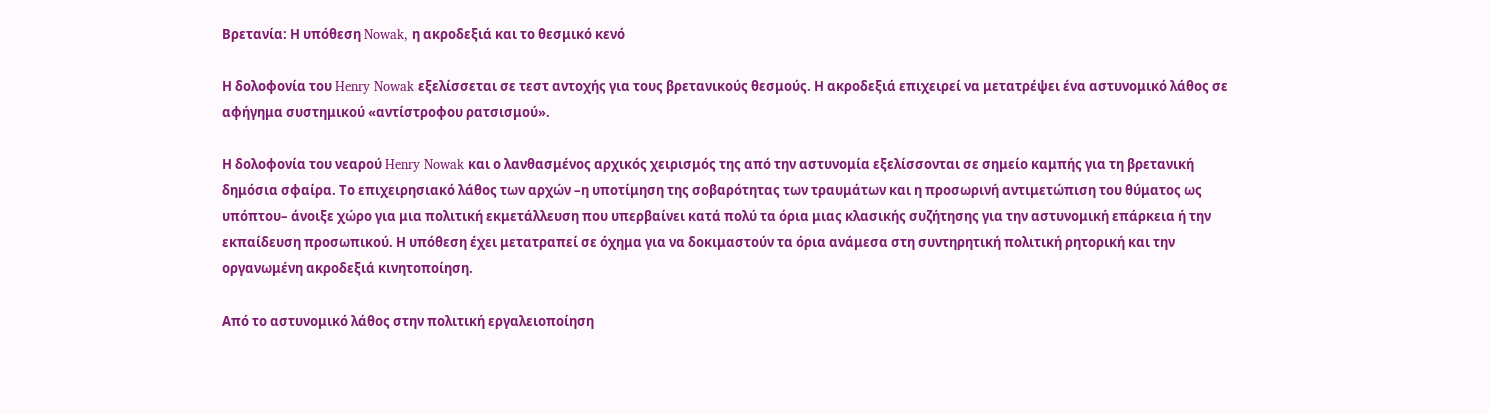Βρετανία: Η υπόθεση Nowak, η ακροδεξιά και το θεσμικό κενό

Η δολοφονία του Henry Nowak εξελίσσεται σε τεστ αντοχής για τους βρετανικούς θεσμούς. Η ακροδεξιά επιχειρεί να μετατρέψει ένα αστυνομικό λάθος σε αφήγημα συστημικού «αντίστροφου ρατσισμού».

Η δολοφονία του νεαρού Henry Nowak και ο λανθασμένος αρχικός χειρισμός της από την αστυνομία εξελίσσονται σε σημείο καμπής για τη βρετανική δημόσια σφαίρα. Το επιχειρησιακό λάθος των αρχών –η υποτίμηση της σοβαρότητας των τραυμάτων και η προσωρινή αντιμετώπιση του θύματος ως υπόπτου– άνοιξε χώρο για μια πολιτική εκμετάλλευση που υπερβαίνει κατά πολύ τα όρια μιας κλασικής συζήτησης για την αστυνομική επάρκεια ή την εκπαίδευση προσωπικού. Η υπόθεση έχει μετατραπεί σε όχημα για να δοκιμαστούν τα όρια ανάμεσα στη συντηρητική πολιτική ρητορική και την οργανωμένη ακροδεξιά κινητοποίηση.

Από το αστυνομικό λάθος στην πολιτική εργαλειοποίηση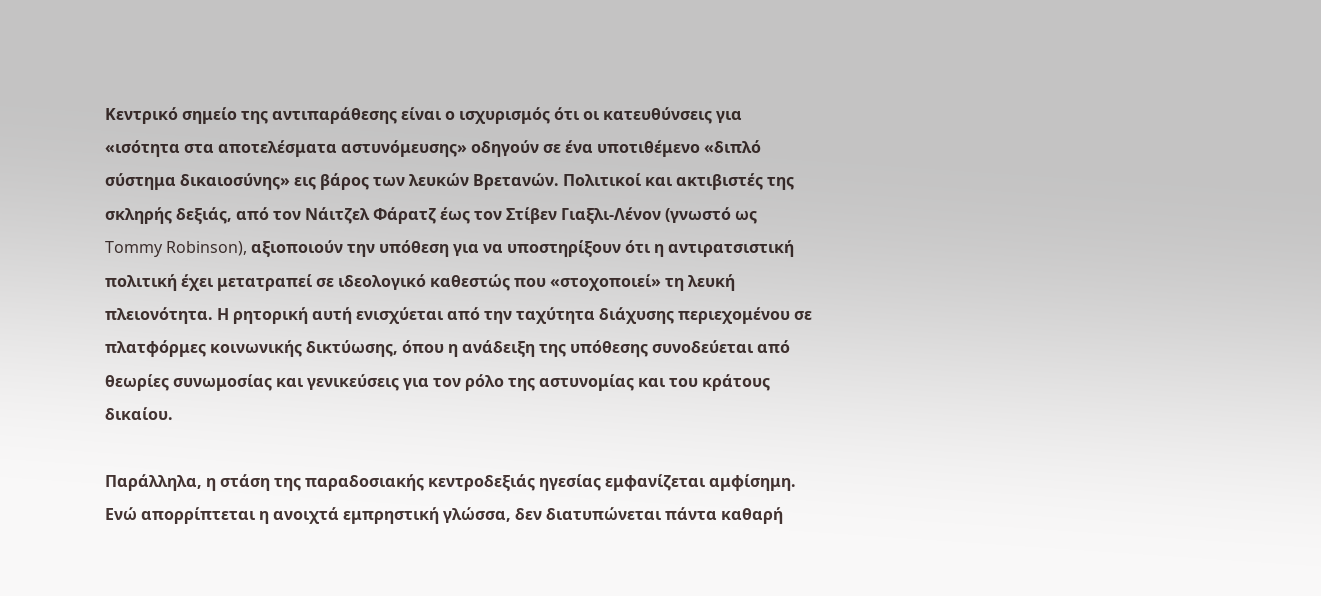Κεντρικό σημείο της αντιπαράθεσης είναι ο ισχυρισμός ότι οι κατευθύνσεις για «ισότητα στα αποτελέσματα αστυνόμευσης» οδηγούν σε ένα υποτιθέμενο «διπλό σύστημα δικαιοσύνης» εις βάρος των λευκών Βρετανών. Πολιτικοί και ακτιβιστές της σκληρής δεξιάς, από τον Νάιτζελ Φάρατζ έως τον Στίβεν Γιαξλι-Λένον (γνωστό ως Tommy Robinson), αξιοποιούν την υπόθεση για να υποστηρίξουν ότι η αντιρατσιστική πολιτική έχει μετατραπεί σε ιδεολογικό καθεστώς που «στοχοποιεί» τη λευκή πλειονότητα. Η ρητορική αυτή ενισχύεται από την ταχύτητα διάχυσης περιεχομένου σε πλατφόρμες κοινωνικής δικτύωσης, όπου η ανάδειξη της υπόθεσης συνοδεύεται από θεωρίες συνωμοσίας και γενικεύσεις για τον ρόλο της αστυνομίας και του κράτους δικαίου.

Παράλληλα, η στάση της παραδοσιακής κεντροδεξιάς ηγεσίας εμφανίζεται αμφίσημη. Ενώ απορρίπτεται η ανοιχτά εμπρηστική γλώσσα, δεν διατυπώνεται πάντα καθαρή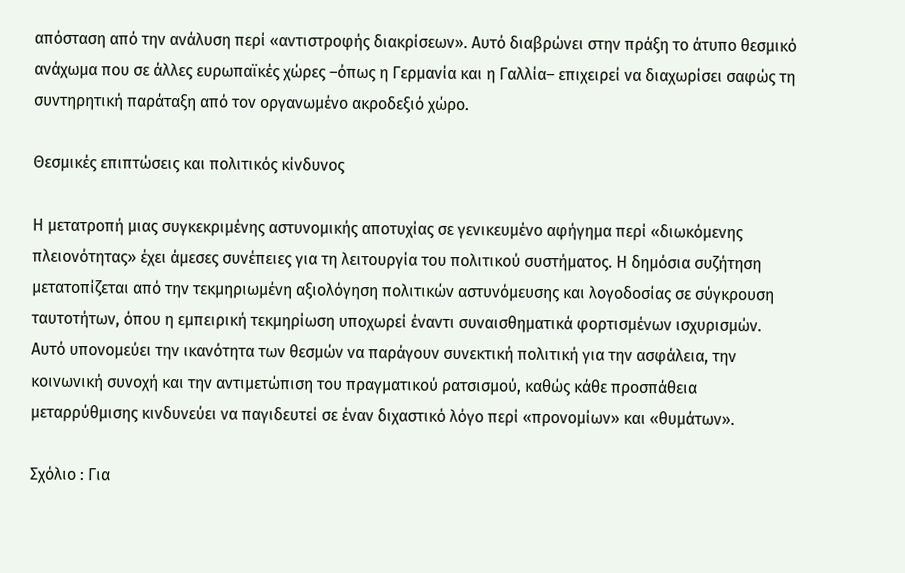απόσταση από την ανάλυση περί «αντιστροφής διακρίσεων». Αυτό διαβρώνει στην πράξη το άτυπο θεσμικό ανάχωμα που σε άλλες ευρωπαϊκές χώρες –όπως η Γερμανία και η Γαλλία– επιχειρεί να διαχωρίσει σαφώς τη συντηρητική παράταξη από τον οργανωμένο ακροδεξιό χώρο.

Θεσμικές επιπτώσεις και πολιτικός κίνδυνος

Η μετατροπή μιας συγκεκριμένης αστυνομικής αποτυχίας σε γενικευμένο αφήγημα περί «διωκόμενης πλειονότητας» έχει άμεσες συνέπειες για τη λειτουργία του πολιτικού συστήματος. Η δημόσια συζήτηση μετατοπίζεται από την τεκμηριωμένη αξιολόγηση πολιτικών αστυνόμευσης και λογοδοσίας σε σύγκρουση ταυτοτήτων, όπου η εμπειρική τεκμηρίωση υποχωρεί έναντι συναισθηματικά φορτισμένων ισχυρισμών. Αυτό υπονομεύει την ικανότητα των θεσμών να παράγουν συνεκτική πολιτική για την ασφάλεια, την κοινωνική συνοχή και την αντιμετώπιση του πραγματικού ρατσισμού, καθώς κάθε προσπάθεια μεταρρύθμισης κινδυνεύει να παγιδευτεί σε έναν διχαστικό λόγο περί «προνομίων» και «θυμάτων».

Σχόλιο : Για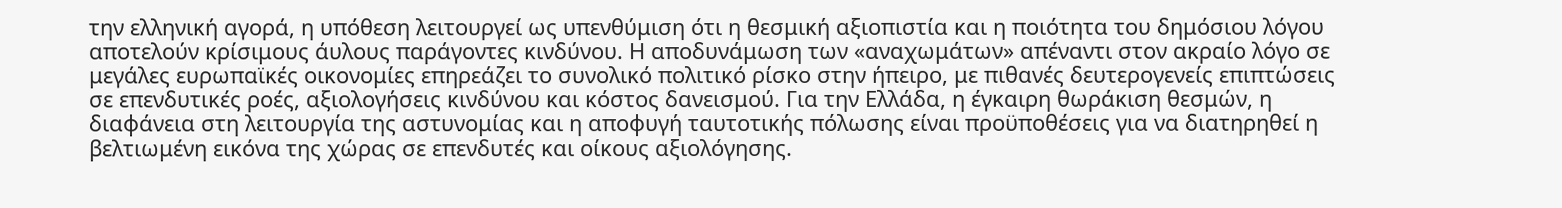την ελληνική αγορά, η υπόθεση λειτουργεί ως υπενθύμιση ότι η θεσμική αξιοπιστία και η ποιότητα του δημόσιου λόγου αποτελούν κρίσιμους άυλους παράγοντες κινδύνου. Η αποδυνάμωση των «αναχωμάτων» απέναντι στον ακραίο λόγο σε μεγάλες ευρωπαϊκές οικονομίες επηρεάζει το συνολικό πολιτικό ρίσκο στην ήπειρο, με πιθανές δευτερογενείς επιπτώσεις σε επενδυτικές ροές, αξιολογήσεις κινδύνου και κόστος δανεισμού. Για την Ελλάδα, η έγκαιρη θωράκιση θεσμών, η διαφάνεια στη λειτουργία της αστυνομίας και η αποφυγή ταυτοτικής πόλωσης είναι προϋποθέσεις για να διατηρηθεί η βελτιωμένη εικόνα της χώρας σε επενδυτές και οίκους αξιολόγησης.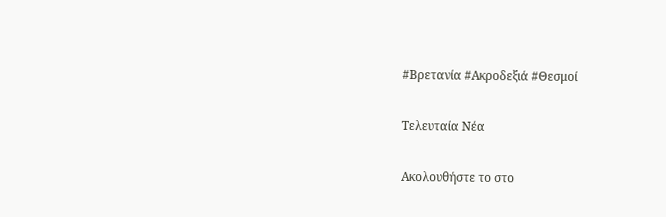#Βρετανία #Ακροδεξιά #Θεσμοί

Τελευταία Νέα

Ακολουθήστε το στο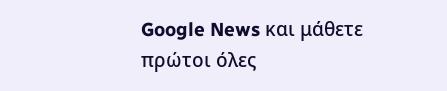Google News και μάθετε πρώτοι όλες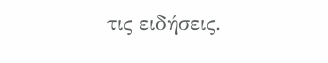τις ειδήσεις.